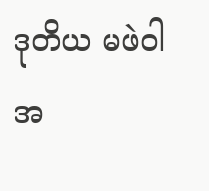ဒုတိယ မဖဲဝါ အ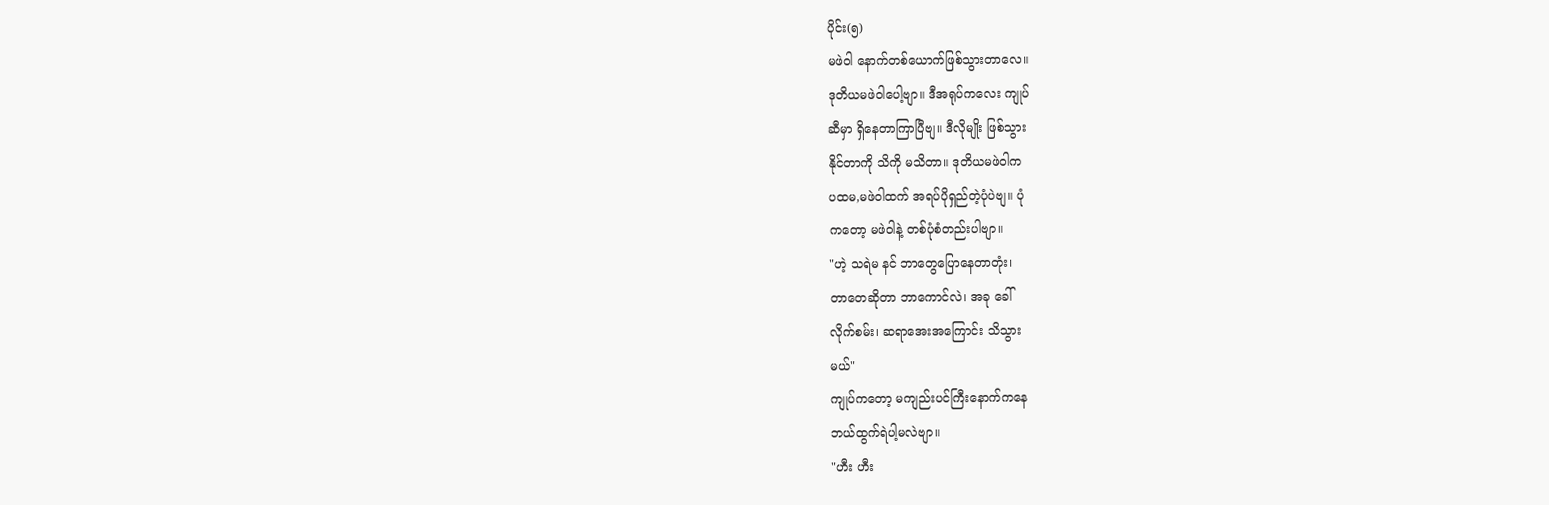ပိုင်း(၅)
မဖဲဝါ နောက်တစ်ယောက်ဖြစ်သွားတာလေ။
ဒုတိယမဖဲဝါပေါ့ဗျာ။ ဒီအရုပ်ကလေး ကျုပ်
ဆီမှာ ရှိနေတာကြာပြီဗျ။ ဒီလိုမျိုး ဖြစ်သွား
နိုင်တာကို သိကို မသိတာ။ ဒုတိယမဖဲဝါက
ပထမ,မဖဲဝါထက် အရပ်ပိုရှည်တဲ့ပုံပဲဗျ။ ပုံ
ကတော့ မဖဲဝါနဲ့ တစ်ပုံစံတည်းပါဗျာ။
"ဟဲ့ သရဲမ နင် ဘာတွေပြောနေတာတုံး၊
တာတေဆိုတာ ဘာကောင်လဲ၊ အခု ခေါ်
လိုက်စမ်း၊ ဆရာအေးအကြောင်း သိသွား
မယ်"
ကျုပ်ကတော့ မကျည်းပင်ကြီးနောက်ကနေ
ဘယ်ထွက်ရဲပါ့မလဲဗျာ။
"ဟီး ဟီး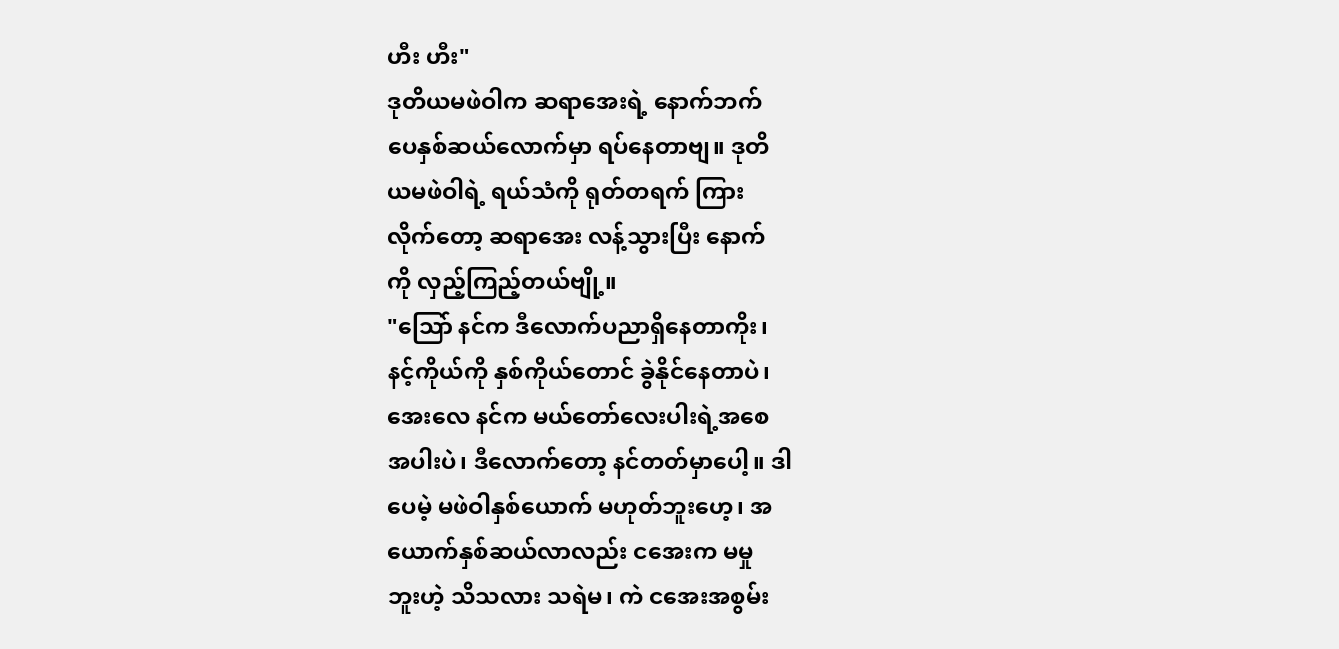ဟီး ဟီး"
ဒုတိယမဖဲဝါက ဆရာအေးရဲ့ နောက်ဘက်
ပေနှစ်ဆယ်လောက်မှာ ရပ်နေတာဗျ။ ဒုတိ
ယမဖဲဝါရဲ့ ရယ်သံကို ရုတ်တရက် ကြား
လိုက်တော့ ဆရာအေး လန့်သွားပြီး နောက်
ကို လှည့်ကြည့်တယ်ဗျို့။
"သြော် နင်က ဒီလောက်ပညာရှိနေတာကိုး၊
နင့်ကိုယ်ကို နှစ်ကိုယ်တောင် ခွဲနိုင်နေတာပဲ၊
အေးလေ နင်က မယ်တော်လေးပါးရဲ့အစေ
အပါးပဲ၊ ဒီလောက်တော့ နင်တတ်မှာပေါ့။ ဒါ
ပေမဲ့ မဖဲဝါနှစ်ယောက် မဟုတ်ဘူးဟေ့၊ အ
ယောက်နှစ်ဆယ်လာလည်း ငအေးက မမှု
ဘူးဟဲ့ သိသလား သရဲမ၊ ကဲ ငအေးအစွမ်း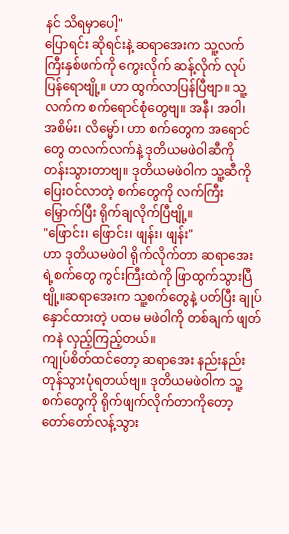နင် သိရမှာပေါ့"
ပြောရင်း ဆိုရင်းနဲ့ ဆရာအေးက သူ့လက်
ကြီးနှစ်ဖက်ကို ကွေးလိုက် ဆန့်လိုက် လုပ်
ပြန်ရောဗျို့။ ဟာ ထွက်လာပြန်ပြီဗျာ။ သူ့
လက်က စက်ရောင်စုံတွေဗျ။ အနီ၊ အဝါ၊
အစိမ်း၊ လိမ္မော်၊ ဟာ စက်တွေက အရောင်
တွေ တလက်လက်နဲ့ ဒုတိယမဖဲဝါဆီကို
တန်းသွားတာဗျ။ ဒုတိယမဖဲဝါက သူ့ဆီကို
ပြေးဝင်လာတဲ့ စက်တွေကို လက်ကြီး
မြှောက်ပြီး ရိုက်ချလိုက်ပြီဗျို့။
"ဖြောင်း၊ ဖြောင်း၊ ဖျန်း၊ ဖျန်း"
ဟာ ဒုတိယမဖဲဝါ ရိုက်လိုက်တာ ဆရာအေး
ရဲ့စက်တွေ ကွင်းကြီးထဲကို ဖြာထွက်သွားပြီ
ဗျို့။ဆရာအေးက သူ့စက်တွေနဲ့ ပတ်ပြီး ချုပ်
နှောင်ထားတဲ့ ပထမ မဖဲဝါကို တစ်ချက် ဖျတ်
ကနဲ လှည့်ကြည့်တယ်။
ကျုပ်စိတ်ထင်တော့ ဆရာအေး နည်းနည်း
တုန်သွားပုံရတယ်ဗျ။ ဒုတိယမဖဲဝါက သူ့
စက်တွေကို ရိုက်ဖျက်လိုက်တာကိုတော့
တော်တော်လန့်သွား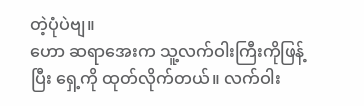တဲ့ပုံပဲဗျ။
ဟော ဆရာအေးက သူ့လက်ဝါးကြီးကိုဖြန့်
ပြီး ရှေ့ကို ထုတ်လိုက်တယ်။ လက်ဝါး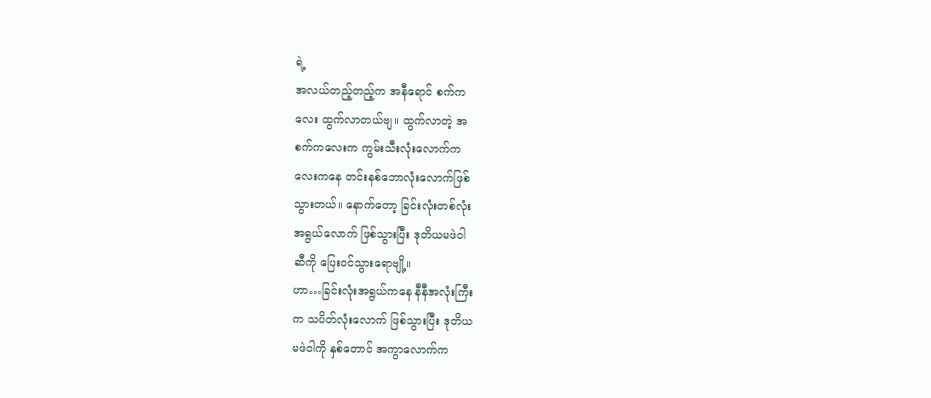ရဲ့
အလယ်တည့်တည့်က အနီရောင် စက်က
လေး ထွက်လာတယ်ဗျ။ ထွက်လာတဲ့ အ
စက်ကလေးက ကွမ်းသီးလုံးလောက်က
လေးကနေ တင်းနစ်ဘောလုံးလောက်ဖြစ်
သွားတယ်။ နောက်တော့ ခြင်းလုံးတစ်လုံး
အရွယ်လောက် ဖြစ်သွားပြီး ဒုတိယမဖဲဝါ
ဆီကို ပြေးဝင်သွားရောဗျို့။
ဟာ…ခြင်းလုံးအရွယ်ကနေ နီနီအလုံးကြီး
က သပိတ်လုံးလောက် ဖြစ်သွားပြီး ဒုတိယ
မဖဲဝါကို နှစ်တောင် အကွာလောက်က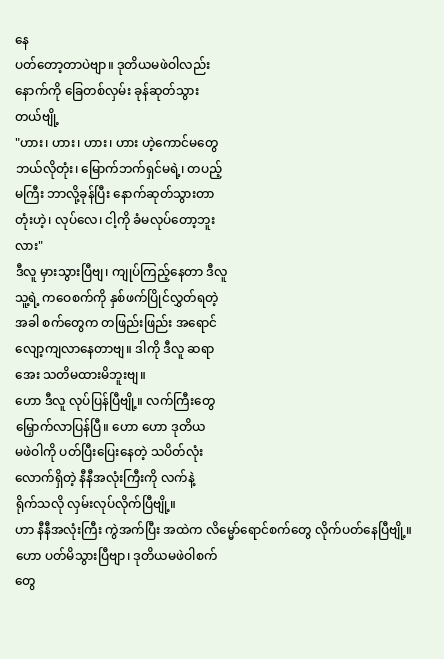နေ
ပတ်တော့တာပဲဗျာ။ ဒုတိယမဖဲဝါလည်း
နောက်ကို ခြေတစ်လှမ်း ခုန်ဆုတ်သွား
တယ်ဗျို့
"ဟား၊ ဟား၊ ဟား၊ ဟား ဟဲ့ကောင်မတွေ
ဘယ်လိုတုံး၊ မြောက်ဘက်ရှင်မရဲ့၊ တပည့်
မကြီး ဘာလို့ခုန်ပြီး နောက်ဆုတ်သွားတာ
တုံးဟဲ့၊ လုပ်လေ၊ ငါ့ကို ခံမလုပ်တော့ဘူး
လား"
ဒီလူ မှားသွားပြီဗျ၊ ကျုပ်ကြည့်နေတာ ဒီလူ
သူ့ရဲ့ ကဝေစက်ကို နှစ်ဖက်ပြိုင်လွှတ်ရတဲ့
အခါ စက်တွေက တဖြည်းဖြည်း အရောင်
လျော့ကျလာနေတာဗျ။ ဒါကို ဒီလူ ဆရာ
အေး သတိမထားမိဘူးဗျ။
ဟော ဒီလူ လုပ်ပြန်ပြီဗျို့။ လက်ကြီးတွေ
မြှောက်လာပြန်ပြီ။ ဟော ဟော ဒုတိယ
မဖဲဝါကို ပတ်ပြီးပြေးနေတဲ့ သပိတ်လုံး
လောက်ရှိတဲ့ နီနီအလုံးကြီးကို လက်နဲ့
ရိုက်သလို လှမ်းလုပ်လိုက်ပြီဗျို့။
ဟာ နီနီအလုံးကြီး ကွဲအက်ပြီး အထဲက လိမ္မော်ရောင်စက်တွေ လိုက်ပတ်နေပြီဗျို့။
ဟော ပတ်မိသွားပြီဗျာ၊ ဒုတိယမဖဲဝါစက်
တွေ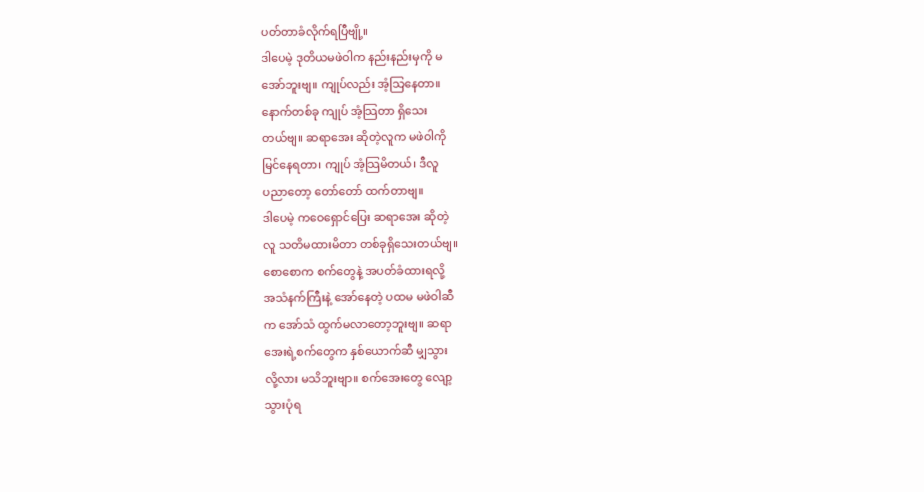ပတ်တာခံလိုက်ရပြီဗျို့။
ဒါပေမဲ့ ဒုတိယမဖဲဝါက နည်းနည်းမှကို မ
အော်ဘူးဗျ။ ကျုပ်လည်း အံ့သြနေတာ။
နောက်တစ်ခု ကျုပ် အံ့သြတာ ရှိသေး
တယ်ဗျ။ ဆရာအေး ဆိုတဲ့လူက မဖဲဝါကို
မြင်နေရတာ၊ ကျုပ် အံ့သြမိတယ်၊ ဒီလူ
ပညာတော့ တော်တော် ထက်တာဗျ။
ဒါပေမဲ့ ကဝေရှောင်ပြေး ဆရာအေး ဆိုတဲ့
လူ သတိမထားမိတာ တစ်ခုရှိသေးတယ်ဗျ။
စောစောက စက်တွေနဲ့ အပတ်ခံထားရလို့
အသံနက်ကြီးနဲ့ အော်နေတဲ့ ပထမ မဖဲဝါဆီ
က အော်သံ ထွက်မလာတော့ဘူးဗျ။ ဆရာ
အေးရဲ့စက်တွေက နှစ်ယောက်ဆီ မျှသွား
လို့လား မသိဘူးဗျာ။ စက်အေးတွေ လျော့
သွားပုံရ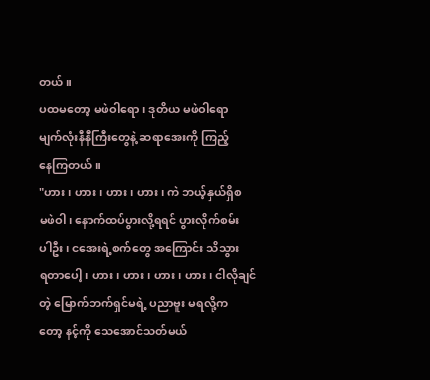တယ်။
ပထမတော့ မဖဲဝါရော၊ ဒုတိယ မဖဲဝါရော
မျက်လုံးနီနီကြီးတွေနဲ့ ဆရာအေးကို ကြည့်
နေကြတယ်။
"ဟား၊ ဟား၊ ဟား၊ ဟား၊ ကဲ ဘယ့်နှယ်ရှိစ
မဖဲဝါ၊ နောက်ထပ်ပွားလို့ရရင် ပွားလိုက်စမ်း
ပါဦး၊ ငအေးရဲ့စက်တွေ အကြောင်း သိသွား
ရတာပေါ့၊ ဟား၊ ဟား၊ ဟား၊ ဟား၊ ငါလိုချင်
တဲ့ မြောက်ဘက်ရှင်မရဲ့ ပညာဗူး မရလို့က
တော့ နင့်ကို သေအောင်သတ်မယ်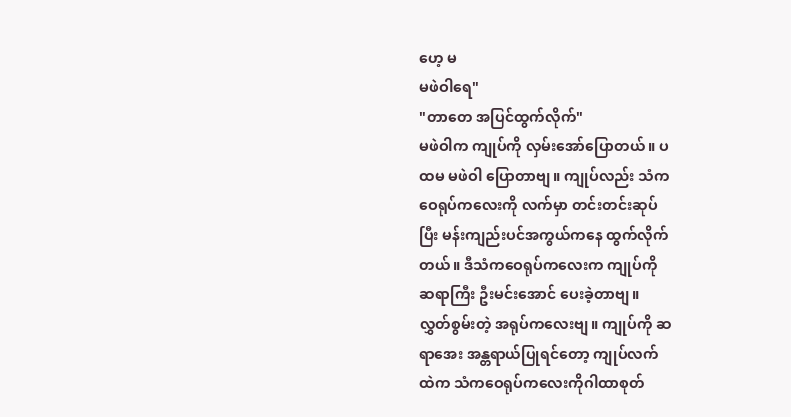ဟေ့ မ
မဖဲဝါရေ"
"တာတေ အပြင်ထွက်လိုက်"
မဖဲဝါက ကျုပ်ကို လှမ်းအော်ပြောတယ်။ ပ
ထမ မဖဲဝါ ပြောတာဗျ။ ကျုပ်လည်း သံက
ဝေရုပ်ကလေးကို လက်မှာ တင်းတင်းဆုပ်
ပြီး မန်းကျည်းပင်အကွယ်ကနေ ထွက်လိုက်
တယ်။ ဒီသံကဝေရုပ်ကလေးက ကျုပ်ကို
ဆရာကြီး ဦးမင်းအောင် ပေးခဲ့တာဗျ။
လွှတ်စွမ်းတဲ့ အရုပ်ကလေးဗျ။ ကျုပ်ကို ဆ
ရာအေး အန္တရာယ်ပြုရင်တော့ ကျုပ်လက်
ထဲက သံကဝေရုပ်ကလေးကိုဂါထာစုတ်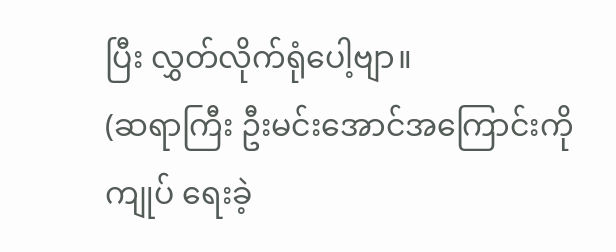ပြီး လွှတ်လိုက်ရုံပေါ့ဗျာ။
(ဆရာကြီး ဦးမင်းအောင်အကြောင်းကို
ကျုပ် ရေးခဲ့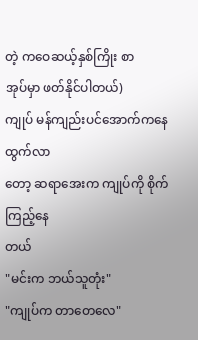တဲ့ ကဝေဆယ့်နှစ်ကြိုး စာ
အုပ်မှာ ဖတ်နိုင်ပါတယ်)
ကျုပ် မန်ကျည်းပင်အောက်ကနေ ထွက်လာ
တော့ ဆရာအေးက ကျုပ်ကို စိုက်ကြည့်နေ
တယ်
"မင်းက ဘယ်သူတုံး"
"ကျုပ်က တာတေလေ"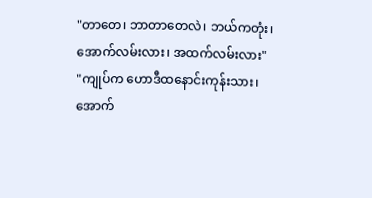"တာတေ၊ ဘာတာတေလဲ၊ ဘယ်ကတုံး၊
အောက်လမ်းလား၊ အထက်လမ်းလား"
"ကျုပ်က ဟောဒီထနောင်းကုန်းသား၊
အောက်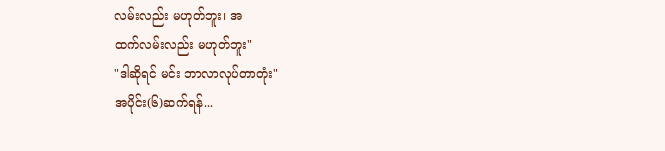လမ်းလည်း မဟုတ်ဘူး၊ အ
ထက်လမ်းလည်း မဟုတ်ဘူး"
"ဒါဆိုရင် မင်း ဘာလာလုပ်တာတုံး"
အပိုင်း(၆)ဆက်ရန်...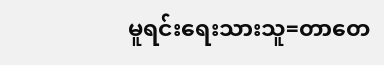မူရင်းရေးသားသူ=တာတေ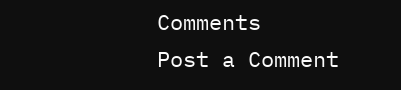Comments
Post a Comment